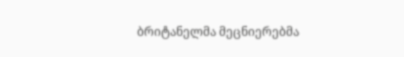ბრიტანელმა მეცნიერებმა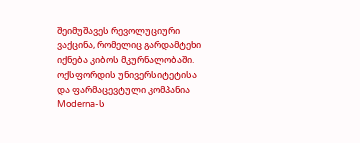შეიმუშავეს რევოლუციური ვაქცინა, რომელიც გარდამტეხი იქნება კიბოს მკურნალობაში. ოქსფორდის უნივერსიტეტისა და ფარმაცევტული კომპანია Moderna-ს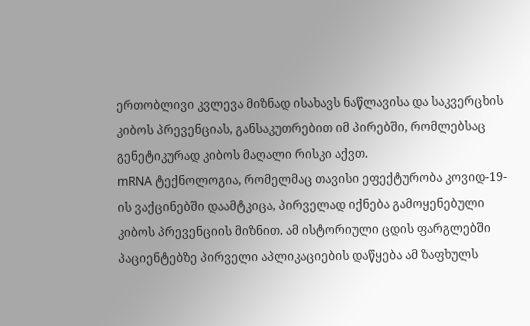ერთობლივი კვლევა მიზნად ისახავს ნაწლავისა და საკვერცხის კიბოს პრევენციას, განსაკუთრებით იმ პირებში, რომლებსაც გენეტიკურად კიბოს მაღალი რისკი აქვთ.
mRNA ტექნოლოგია, რომელმაც თავისი ეფექტურობა კოვიდ-19-ის ვაქცინებში დაამტკიცა, პირველად იქნება გამოყენებული კიბოს პრევენციის მიზნით. ამ ისტორიული ცდის ფარგლებში პაციენტებზე პირველი აპლიკაციების დაწყება ამ ზაფხულს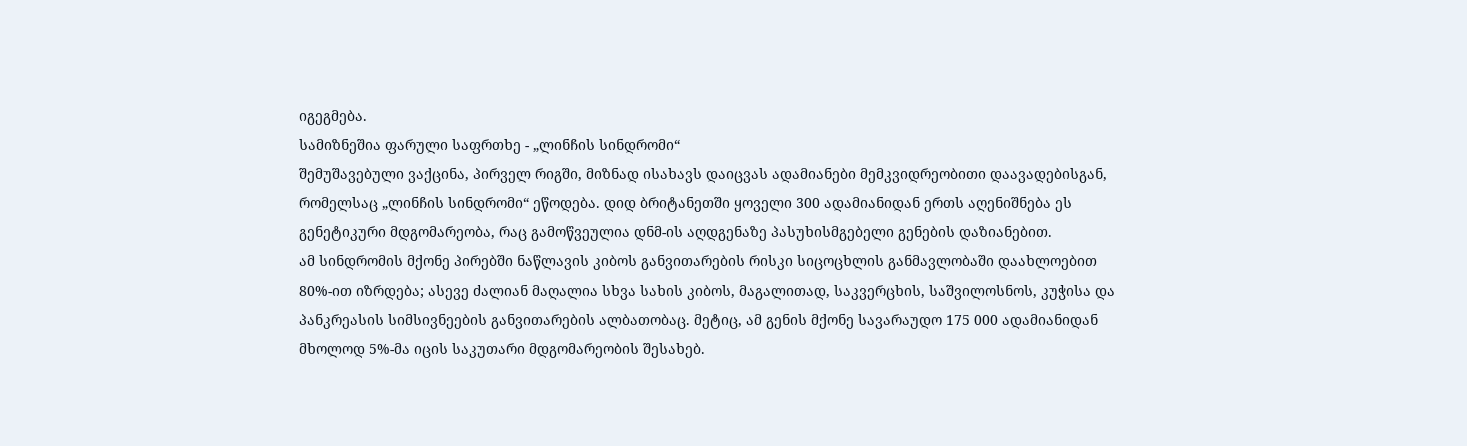იგეგმება.
სამიზნეშია ფარული საფრთხე - „ლინჩის სინდრომი“
შემუშავებული ვაქცინა, პირველ რიგში, მიზნად ისახავს დაიცვას ადამიანები მემკვიდრეობითი დაავადებისგან, რომელსაც „ლინჩის სინდრომი“ ეწოდება. დიდ ბრიტანეთში ყოველი 300 ადამიანიდან ერთს აღენიშნება ეს გენეტიკური მდგომარეობა, რაც გამოწვეულია დნმ-ის აღდგენაზე პასუხისმგებელი გენების დაზიანებით.
ამ სინდრომის მქონე პირებში ნაწლავის კიბოს განვითარების რისკი სიცოცხლის განმავლობაში დაახლოებით 80%-ით იზრდება; ასევე ძალიან მაღალია სხვა სახის კიბოს, მაგალითად, საკვერცხის, საშვილოსნოს, კუჭისა და პანკრეასის სიმსივნეების განვითარების ალბათობაც. მეტიც, ამ გენის მქონე სავარაუდო 175 000 ადამიანიდან მხოლოდ 5%-მა იცის საკუთარი მდგომარეობის შესახებ.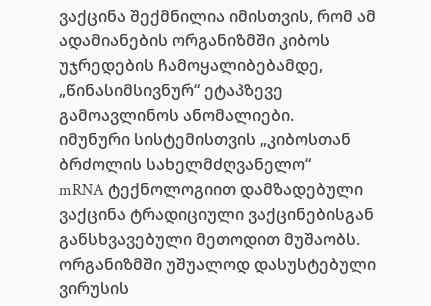ვაქცინა შექმნილია იმისთვის, რომ ამ ადამიანების ორგანიზმში კიბოს უჯრედების ჩამოყალიბებამდე, „წინასიმსივნურ“ ეტაპზევე გამოავლინოს ანომალიები.
იმუნური სისტემისთვის „კიბოსთან ბრძოლის სახელმძღვანელო“
mRNA ტექნოლოგიით დამზადებული ვაქცინა ტრადიციული ვაქცინებისგან განსხვავებული მეთოდით მუშაობს. ორგანიზმში უშუალოდ დასუსტებული ვირუსის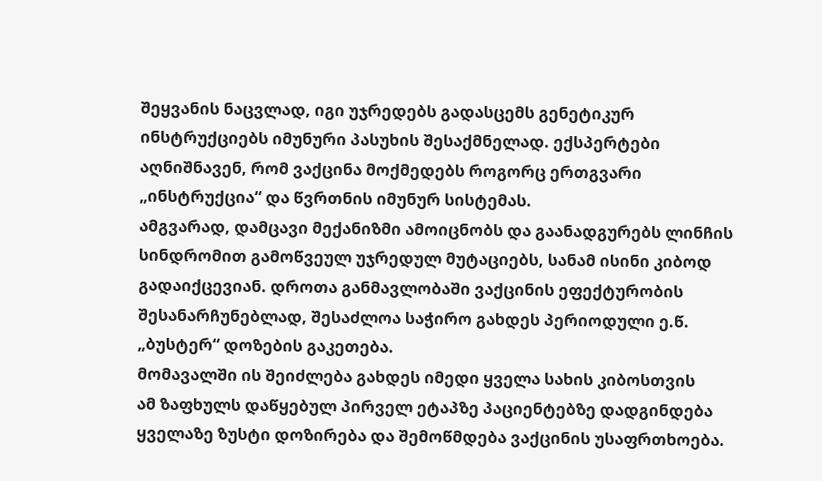შეყვანის ნაცვლად, იგი უჯრედებს გადასცემს გენეტიკურ ინსტრუქციებს იმუნური პასუხის შესაქმნელად. ექსპერტები აღნიშნავენ, რომ ვაქცინა მოქმედებს როგორც ერთგვარი „ინსტრუქცია“ და წვრთნის იმუნურ სისტემას.
ამგვარად, დამცავი მექანიზმი ამოიცნობს და გაანადგურებს ლინჩის სინდრომით გამოწვეულ უჯრედულ მუტაციებს, სანამ ისინი კიბოდ გადაიქცევიან. დროთა განმავლობაში ვაქცინის ეფექტურობის შესანარჩუნებლად, შესაძლოა საჭირო გახდეს პერიოდული ე.წ. „ბუსტერ“ დოზების გაკეთება.
მომავალში ის შეიძლება გახდეს იმედი ყველა სახის კიბოსთვის
ამ ზაფხულს დაწყებულ პირველ ეტაპზე პაციენტებზე დადგინდება ყველაზე ზუსტი დოზირება და შემოწმდება ვაქცინის უსაფრთხოება.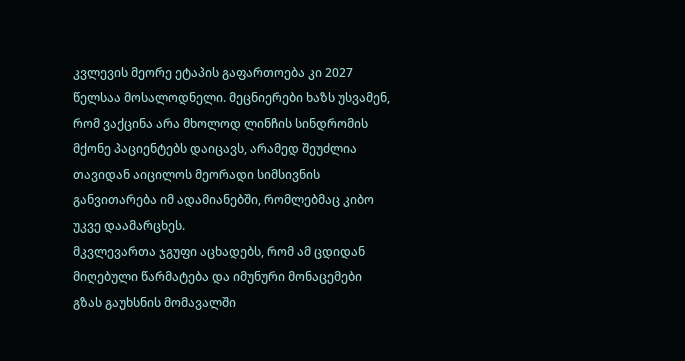კვლევის მეორე ეტაპის გაფართოება კი 2027 წელსაა მოსალოდნელი. მეცნიერები ხაზს უსვამენ, რომ ვაქცინა არა მხოლოდ ლინჩის სინდრომის მქონე პაციენტებს დაიცავს, არამედ შეუძლია თავიდან აიცილოს მეორადი სიმსივნის განვითარება იმ ადამიანებში, რომლებმაც კიბო უკვე დაამარცხეს.
მკვლევართა ჯგუფი აცხადებს, რომ ამ ცდიდან მიღებული წარმატება და იმუნური მონაცემები გზას გაუხსნის მომავალში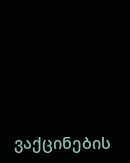ვაქცინების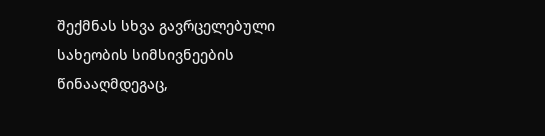შექმნას სხვა გავრცელებული სახეობის სიმსივნეების წინააღმდეგაც,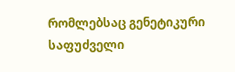რომლებსაც გენეტიკური საფუძველი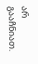არ გააჩნიათ.